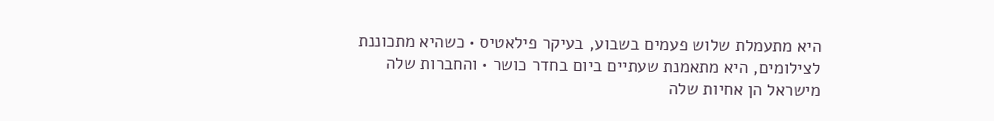היא מתעמלת שלוש פעמים בשבוע, בעיקר פילאטיס • כשהיא מתכוננת לצילומים, היא מתאמנת שעתיים ביום בחדר כושר • והחברות שלה מישראל הן אחיות שלה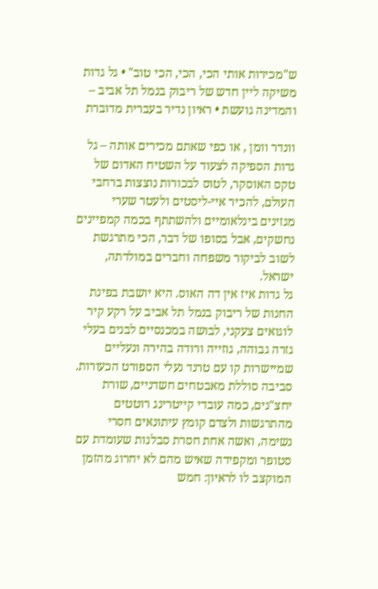ש"מכירות אותי הכי, הכי, הכי טוב" • גל גדות משיקה ליין חדש של ריבוק בנמל תל אביב – והמדינה גועשת • ראיון נדיר בעברית מדוברת

וונדר וומן , או כפי שאתם מכירים אותה – גל גדות הספיקה לצעוד על השטיח האדום של טקס האוסקר, לטוס לבכורות נוצצות ברחבי העולם, להכיר איי-ליסטים ולעטר שערי מגזינים בינלאומיים ולהשתתף בכמה קמפיינים נחשקים, אבל בסופו של דבר, הכי מתרגשת לשוב לביקור משפחה וחברים במולדתה, ישראל.
גל גדות איז אין דה האוס. היא יושבת בפינת החנות של ריבוק בנמל תל אביב על רקע קיר לוגואים צעקני, לבושה במכנסיים לבנים בעלי גזרה גבוהה, גוזייה ורודה בהירה ונעליים שמיישרות קו עם טרנד נעלי הספורט הכעורות. סביבה סוללת מאבטחים חשדניים, שורת יחצ"נים, כמה עובדי קייטרינג רוטטים מהתרגשות ולצדם קומץ עיתונאים חסרי נשימה, ואשה אחת חסרת סבלנות שעומדת עם סטופר ומקפידה שאיש מהם לא יחרוג מהזמן המוקצב לו לראיון: חמש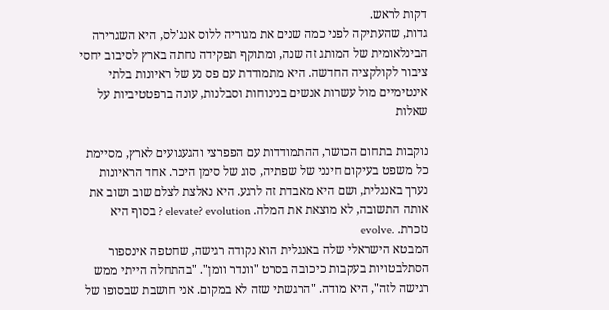דקות לראש.
גדות, שהעתיקה לפני כמה שנים את מגוריה ללוס אנג'לס, היא השגרירה הבינלאומית של המותג זה שנה, ומתוקף תפקידה נחתה בארץ לסיבוב יחסי ציבור לקולקציה החדשה. היא מתמודדת עם פס נע של ראיונות בלתי אינטימיים מול עשרות אנשים בנינוחות וסבלנות, עונה ברפטטיביות על שאלות

נוקבות בתחום הכושר, ההתמודדות עם הפפרצי והגעגועים לארץ, מסיימת כל משפט בעיקום חינני של שפתיה, סוג של סימן היכר. אחד הראיונות נערך באנגלית, ושם היא מאבדת זה לרגע. היא נאלצת לצלם שוב ושוב את אותה התשובה, לא מוצאת את המלה. elevate? evolution ? בסוף היא נזכרת. .evolve
המבטא הישראלי שלה באנגלית הוא נקודה רגישה, שחטפה אינספור הסתלבטויות בעקבות כיכובה בסרט "וונדר וומן". "בהתחלה הייתי ממש רגישה לזה", היא מודה. "הרגשתי שזה לא במקום. אני חושבת שבסופו של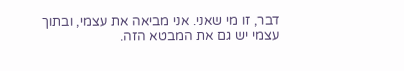דבר, זו מי שאני. אני מביאה את עצמי, ובתוך עצמי יש גם את המבטא הזה.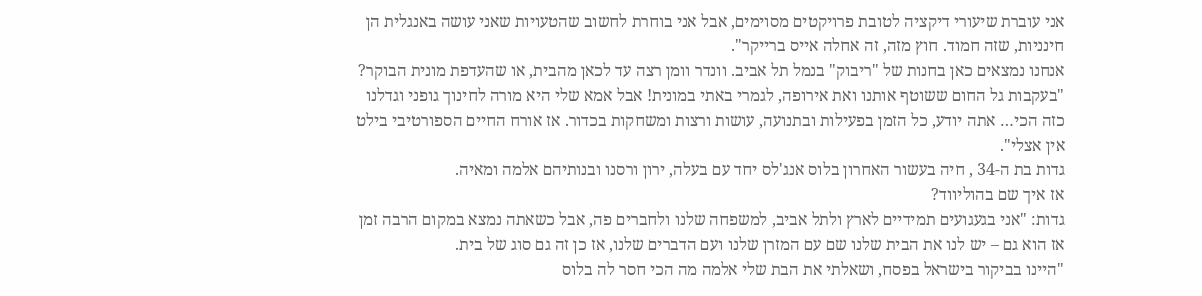אני עוברת שיעורי דיקציה לטובת פרויקטים מסוימים, אבל אני בוחרת לחשוב שהטעויות שאני עושה באנגלית הן חינניות, שזה חמוד. חוץ מזה, זה אחלה אייס ברייקר".
אנחנו נמצאים כאן בחנות של "ריבוק" בנמל תל אביב. וונדר וומן רצה עד לכאן מהבית, או שהעדפת מונית הבוקר?
"בעקבות גל החום ששוטף אותנו ואת אירופה, לגמרי באתי במונית! אבל אמא שלי היא מורה לחינוך גופני וגדלנו כזה הכי… אתה יודע, כל הזמן בפעילות ובתנועה, עושות ורצות ומשחקות בכדור. אז אורח החיים הספורטיבי בילט אין אצלי".
גדות בת ה-34 , חיה בעשור האחרון בלוס אנג'לס יחד עם בעלה, ירון ורסנו ובנותיהם אלמה ומאיה.
אז איך שם בהוליווד?
גדות: "אני בגעגועים תמידיים לארץ ולתל אביב, למשפחה שלנו ולחברים פה, אבל כשאתה נמצא במקום הרבה זמן אז הוא גם – יש לנו את הבית שלנו שם עם המזרן שלנו ועם הדברים שלנו, אז כן זה גם סוג של בית.
"היינו בביקור בישראל בפסח, ושאלתי את הבת שלי אלמה מה הכי חסר לה בלוס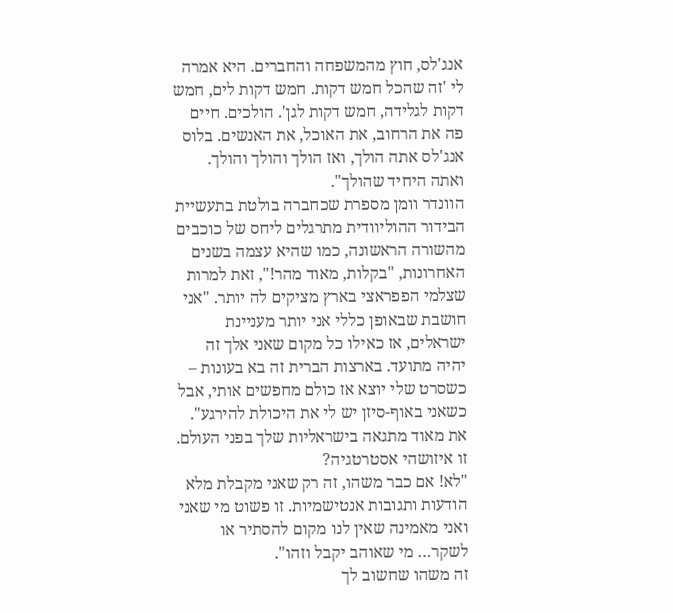אנג'לס, חוץ מהמשפחה והחברים. היא אמרה לי 'זה שהכל חמש דקות. חמש דקות לים, חמש דקות לגלידה, חמש דקות לגן'. הולכים. חיים פה את הרחוב, את האוכל, את האנשים. בלוס אנג'לס אתה הולך, ואז הולך והולך והולך. ואתה היחיד שהולך".
הוונדר וומן מספרת שכחברה בולטת בתעשיית הבידור ההוליוודית מתרגלים ליחס של כוכבים מהשורה הראשונה, כמו שהיא עצמה בשנים האחרונות, "בקלות, מאוד מהר!", זאת למרות שצלמי הפפראצי בארץ מציקים לה יותר. "אני חושבת שבאופן כללי אני יותר מעניינת ישראלים, אז כאילו כל מקום שאני אלך זה יהיה מתועד. בארצות הברית זה בא בעונות – כשסרט שלי יוצא אז כולם מחפשים אותי, אבל כשאני באוף-סיזן יש לי את היכולת להירגע".
את מאוד מתגאה בישראליות שלך בפני העולם. זו איזושהי אסטרטגיה?
"לא! אם כבר משהו, זה רק שאני מקבלת מלא הודעות ותגובות אנטישמיות. זו פשוט מי שאני ואני מאמינה שאין לנו מקום להסתיר או לשקר… מי שאוהב יקבל וזהו".
זה משהו שחשוב לך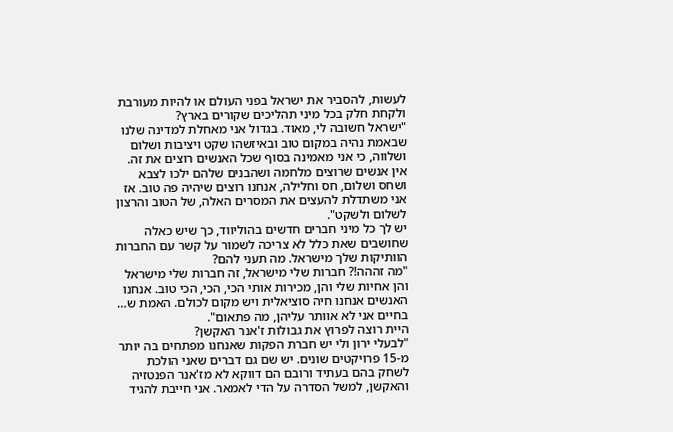לעשות, להסביר את ישראל בפני העולם או להיות מעורבת ולקחת חלק בכל מיני תהליכים שקורים בארץ?
"ישראל חשובה לי, מאוד. בגדול אני מאחלת למדינה שלנו שבאמת נהיה במקום טוב ובאיזשהו שקט ויציבות ושלום ושלווה, כי אני מאמינה בסוף שכל האנשים רוצים את זה. אין אנשים שרוצים מלחמה ושהבנים שלהם ילכו לצבא ושחס ושלום, חס וחלילה, אנחנו רוצים שיהיה פה טוב. אז אני משתדלת להעצים את המסרים האלה, של הטוב והרצון לשלום ולשקט".
יש לך כל מיני חברים חדשים בהוליווד, כך שיש כאלה שחושבים שאת כלל לא צריכה לשמור על קשר עם החברות הוותיקות שלך מישראל. מה תעני להם?
"מה זההה!? חברות שלי מישראל, זה חברות שלי מישראל והן אחיות שלי והן, מכירות אותי הכי, הכי, הכי טוב. אנחנו האנשים אנחנו חיה סוציאלית ויש מקום לכולם. האמת ש… בחיים אני לא אוותר עליהן, מה פתאום".
היית רוצה לפרוץ את גבולות ז'אנר האקשן?
"לבעלי ירון ולי יש חברת הפקות שאנחנו מפתחים בה יותר מ-15 פרויקטים שונים. יש שם גם דברים שאני הולכת לשחק בהם בעתיד ורובם הם דווקא לא מז'אנר הפנטזיה והאקשן, למשל הסדרה על הדי לאמאר. אני חייבת להגיד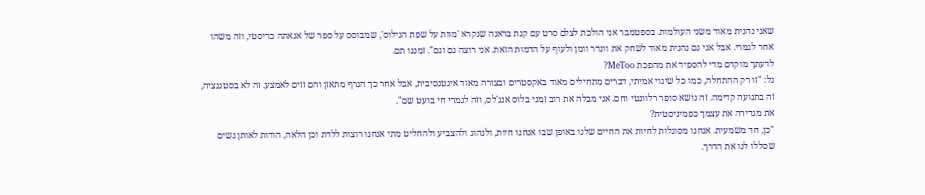שאני נהנית מאוד משני העולמות. בספטמבר אני הולכת לצלם סרט עם קנת בראנה שנקרא 'מוות על שפת הנילוס', שמבוסס על ספר של אגאתה כריסטי, וזה משהו אחר לגמרי. אבל אני גם נהנית מאוד לשחק את וונדר וומן ולעוף על הדמות הזאת. אני רוצה גם וגם". זמננו תם.
לדעתך מוקדם מדי להספיד את מהפכת MeToo?
גל: "זו רק ההתחלה, כמו כל שינוי אמיתי, דברים מתחילים מאוד באקסטרים ובצורה מאוד אינטנסיבית, אבל אחר כך הגרף מתאזן והם זזים לאמצע. זה לא בסטגנציה, זה בתנועה קדימה. זה נושא סופר רלוונטי וחם. אני מבלה את רוב זמני בלוס אנג'לס, וזה לגמרי חי בועט שם".
את מגדירה את עצמך כפמיניסטית?
"כן, חד משמעית. אנחנו מסוגלות לחיות את החיים שלנו באופן שבו אנחנו חיות, ולנהוג ולהצביע ולהחליט מתי אנחנו רוצות ללדת וכן הלאה, הודות לאותן נשים שסללו לנו את הדרך.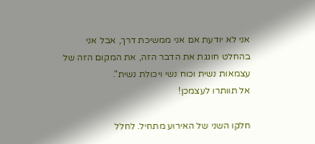אני לא יודעת אם אני ממשיכת דרך, אבל אני בהחלט חוגגת את הדבר הזה, את המקום הזה של עצמאות נשית וכוח נשי ויכולת נשית".
אל תוותרו לעצמכן!

חלקו השני של האירוע מתחיל. לחלל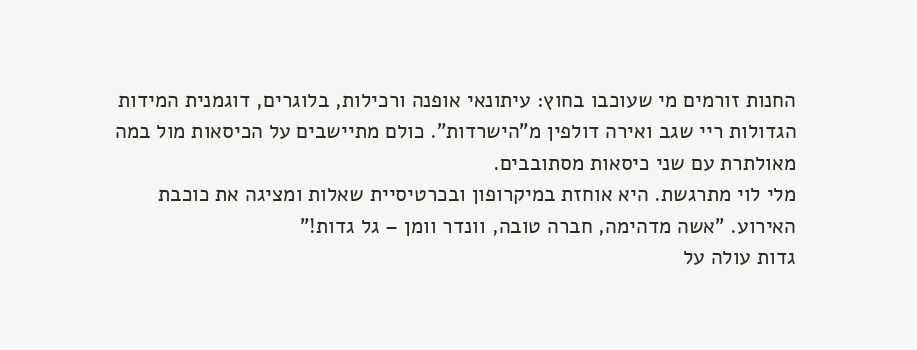החנות זורמים מי שעוכבו בחוץ: עיתונאי אופנה ורכילות, בלוגרים, דוגמנית המידות הגדולות ריי שגב ואירה דולפין מ"הישרדות". כולם מתיישבים על הכיסאות מול במה מאולתרת עם שני כיסאות מסתובבים.
מלי לוי מתרגשת. היא אוחזת במיקרופון ובכרטיסיית שאלות ומציגה את כוכבת האירוע. "אשה מדהימה, חברה טובה, וונדר וומן – גל גדות!"
גדות עולה על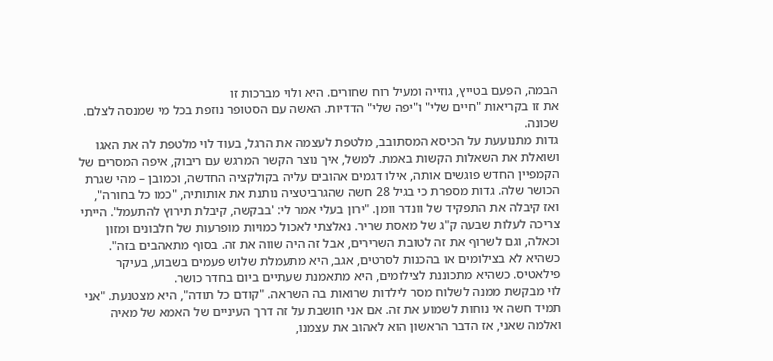הבמה, הפעם בטייץ, גוזייה ומעיל רוח שחורים. היא ולוי מברכות זו
את זו בקריאות "חיים שלי" ו"יפה שלי" הדדיות. האשה עם הסטופר נוזפת בכל מי שמנסה לצלם. שכונה.
גדות מתנועעת על הכיסא המסתובב, מלטפת לעצמה את הרגל, בעוד לוי מלטפת לה את האגו ושואלת את השאלות הקשות באמת. למשל, איך נוצר הקשר המרגש עם ריבוק, איפה המסרים של הקמפיין החדש פוגשים אותה, אילו דגמים אהובים עליה בקולקציה החדשה, וכמובן – מהי שגרת הכושר שלה. גדות מספרת כי בגיל 28 חשה שהגרביטציה נותנת את אותותיה, "כמו כל בחורה", ואז קיבלה את התפקיד של וונדר וומן. "ירון בעלי אמר לי: 'בבקשה, קיבלת תירוץ להתעמל'. הייתי צריכה לעלות שבעה ק"ג של מאסת שריר. נאלצתי לאכול כמויות מופרעות של חלבונים ומזון וכאלה, וגם לשרוף את זה לטובת השרירים, אבל זה היה שווה את זה. בסוף מתאהבים בזה". כשהיא לא בצילומים או בהכנות לסרטים, אגב, היא מתעמלת שלוש פעמים בשבוע, בעיקר פילאטיס. כשהיא מתכוננת לצילומים, היא מתאמנת שעתיים ביום בחדר כושר.
לוי מבקשת ממנה לשלוח מסר לילדות שרואות בה השראה. "קודם כל תודה", היא מצטנעת. "אני תמיד חשה אי נוחות לשמוע את זה. אם אני חושבת על זה דרך העיניים של האמא של מאיה ואלמה שאני, אז הדבר הראשון הוא לאהוב את עצמנו,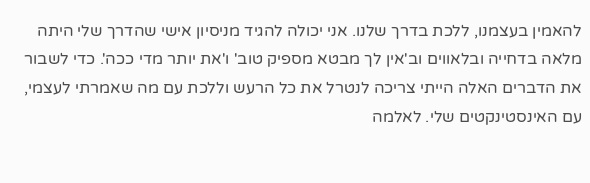להאמין בעצמנו, ללכת בדרך שלנו. אני יכולה להגיד מניסיון אישי שהדרך שלי היתה מלאה בדחייה ובלאווים וב'אין לך מבטא מספיק טוב' ו'את יותר מדי ככה'. כדי לשבור את הדברים האלה הייתי צריכה לנטרל את כל הרעש וללכת עם מה שאמרתי לעצמי, עם האינסטינקטים שלי. לאלמה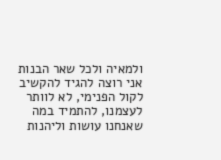ולמאיה ולכל שאר הבנות אני רוצה להגיד להקשיב לקול הפנימי, לא לוותר לעצמנו, להתמיד במה שאנחנו עושות וליהנות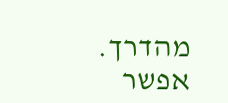מהדרך. אפשר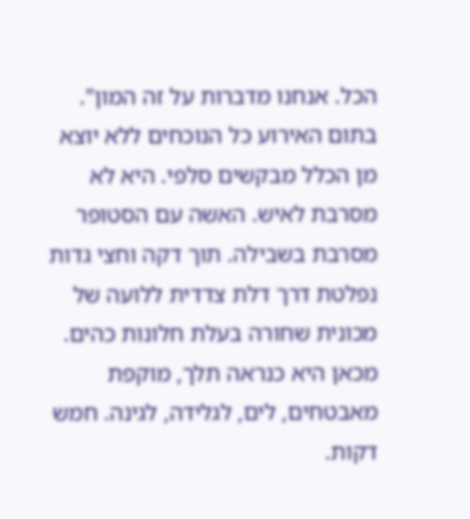הכל. אנחנו מדברות על זה המון".
בתום האירוע כל הנוכחים ללא יוצא מן הכלל מבקשים סלפי. היא לא מסרבת לאיש. האשה עם הסטופר מסרבת בשבילה. תוך דקה וחצי גדות נפלטת דרך דלת צדדית ללועה של מכונית שחורה בעלת חלונות כהים. מכאן היא כנראה תלך, מוקפת מאבטחים, לים, לגלידה, לגינה. חמש דקות.